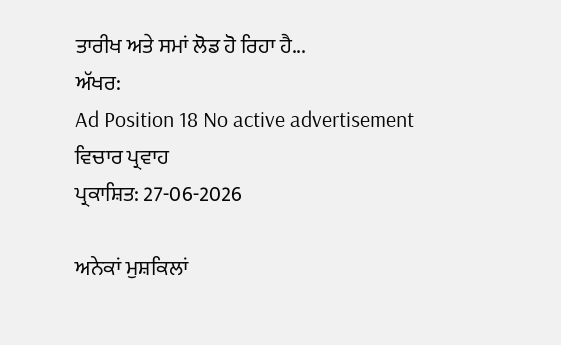ਤਾਰੀਖ ਅਤੇ ਸਮਾਂ ਲੋਡ ਹੋ ਰਿਹਾ ਹੈ...
ਅੱਖਰ:
Ad Position 18 No active advertisement
ਵਿਚਾਰ ਪ੍ਰਵਾਹ
ਪ੍ਰਕਾਸ਼ਿਤ: 27-06-2026

ਅਨੇਕਾਂ ਮੁਸ਼ਕਿਲਾਂ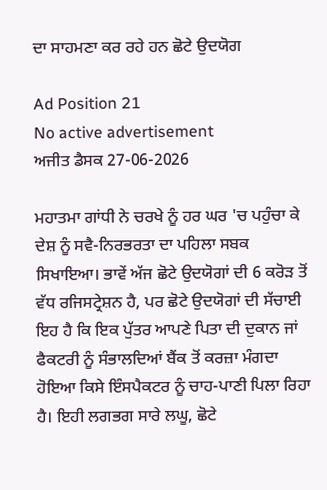ਦਾ ਸਾਹਮਣਾ ਕਰ ਰਹੇ ਹਨ ਛੋਟੇ ਉਦਯੋਗ

Ad Position 21
No active advertisement
ਅਜੀਤ ਡੈਸਕ 27-06-2026

ਮਹਾਤਮਾ ਗਾਂਧੀ ਨੇ ਚਰਖੇ ਨੂੰ ਹਰ ਘਰ 'ਚ ਪਹੁੰਚਾ ਕੇ ਦੇਸ਼ ਨੂੰ ਸਵੈ-ਨਿਰਭਰਤਾ ਦਾ ਪਹਿਲਾ ਸਬਕ ਸਿਖਾਇਆ। ਭਾਵੇਂ ਅੱਜ ਛੋਟੇ ਉਦਯੋਗਾਂ ਦੀ 6 ਕਰੋੜ ਤੋਂ ਵੱਧ ਰਜਿਸਟ੍ਰੇਸ਼ਨ ਹੈ, ਪਰ ਛੋਟੇ ਉਦਯੋਗਾਂ ਦੀ ਸੱਚਾਈ ਇਹ ਹੈ ਕਿ ਇਕ ਪੁੱਤਰ ਆਪਣੇ ਪਿਤਾ ਦੀ ਦੁਕਾਨ ਜਾਂ ਫੈਕਟਰੀ ਨੂੰ ਸੰਭਾਲਦਿਆਂ ਬੈਂਕ ਤੋਂ ਕਰਜ਼ਾ ਮੰਗਦਾ ਹੋਇਆ ਕਿਸੇ ਇੰਸਪੈਕਟਰ ਨੂੰ ਚਾਹ-ਪਾਣੀ ਪਿਲਾ ਰਿਹਾ ਹੈ। ਇਹੀ ਲਗਭਗ ਸਾਰੇ ਲਘੂ, ਛੋਟੇ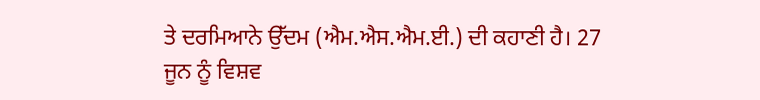ਤੇ ਦਰਮਿਆਨੇ ਉੱਦਮ (ਐਮ.ਐਸ.ਐਮ.ਈ.) ਦੀ ਕਹਾਣੀ ਹੈ। 27 ਜੂਨ ਨੂੰ ਵਿਸ਼ਵ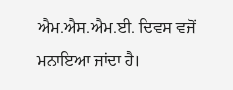ਐਮ.ਐਸ.ਐਮ.ਈ. ਦਿਵਸ ਵਜੋਂ ਮਨਾਇਆ ਜਾਂਦਾ ਹੈ।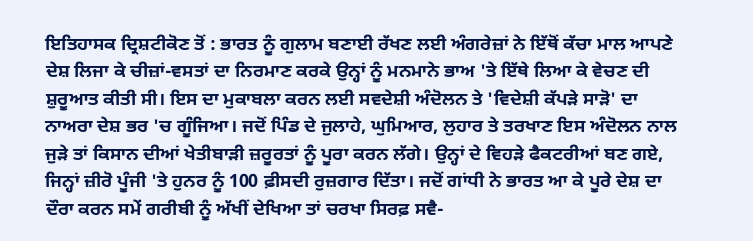ਇਤਿਹਾਸਕ ਦ੍ਰਿਸ਼ਟੀਕੋਣ ਤੋਂ : ਭਾਰਤ ਨੂੰ ਗੁਲਾਮ ਬਣਾਈ ਰੱਖਣ ਲਈ ਅੰਗਰੇਜ਼ਾਂ ਨੇ ਇੱਥੋਂ ਕੱਚਾ ਮਾਲ ਆਪਣੇ ਦੇਸ਼ ਲਿਜਾ ਕੇ ਚੀਜ਼ਾਂ-ਵਸਤਾਂ ਦਾ ਨਿਰਮਾਣ ਕਰਕੇ ਉਨ੍ਹਾਂ ਨੂੰ ਮਨਮਾਨੇ ਭਾਅ 'ਤੇ ਇੱਥੇ ਲਿਆ ਕੇ ਵੇਚਣ ਦੀ ਸ਼ੁਰੂਆਤ ਕੀਤੀ ਸੀ। ਇਸ ਦਾ ਮੁਕਾਬਲਾ ਕਰਨ ਲਈ ਸਵਦੇਸ਼ੀ ਅੰਦੋਲਨ ਤੇ 'ਵਿਦੇਸ਼ੀ ਕੱਪੜੇ ਸਾੜੋ' ਦਾ ਨਾਅਰਾ ਦੇਸ਼ ਭਰ 'ਚ ਗੂੰਜਿਆ। ਜਦੋਂ ਪਿੰਡ ਦੇ ਜੁਲਾਹੇ, ਘੁਮਿਆਰ, ਲੁਹਾਰ ਤੇ ਤਰਖਾਣ ਇਸ ਅੰਦੋਲਨ ਨਾਲ ਜੁੜੇ ਤਾਂ ਕਿਸਾਨ ਦੀਆਂ ਖੇਤੀਬਾੜੀ ਜ਼ਰੂਰਤਾਂ ਨੂੰ ਪੂਰਾ ਕਰਨ ਲੱਗੇ। ਉਨ੍ਹਾਂ ਦੇ ਵਿਹੜੇ ਫੈਕਟਰੀਆਂ ਬਣ ਗਏ, ਜਿਨ੍ਹਾਂ ਜ਼ੀਰੋ ਪੂੰਜੀ 'ਤੇ ਹੁਨਰ ਨੂੰ 100 ਫ਼ੀਸਦੀ ਰੁਜ਼ਗਾਰ ਦਿੱਤਾ। ਜਦੋਂ ਗਾਂਧੀ ਨੇ ਭਾਰਤ ਆ ਕੇ ਪੂਰੇ ਦੇਸ਼ ਦਾ ਦੌਰਾ ਕਰਨ ਸਮੇਂ ਗਰੀਬੀ ਨੂੰ ਅੱਖੀਂ ਦੇਖਿਆ ਤਾਂ ਚਰਖਾ ਸਿਰਫ਼ ਸਵੈ-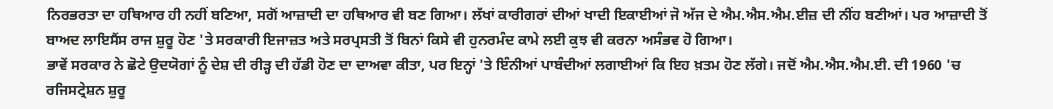ਨਿਰਭਰਤਾ ਦਾ ਹਥਿਆਰ ਹੀ ਨਹੀਂ ਬਣਿਆ, ਸਗੋਂ ਆਜ਼ਾਦੀ ਦਾ ਹਥਿਆਰ ਵੀ ਬਣ ਗਿਆ। ਲੱਖਾਂ ਕਾਰੀਗਰਾਂ ਦੀਆਂ ਖਾਦੀ ਇਕਾਈਆਂ ਜੋ ਅੱਜ ਦੇ ਐਮ.ਐਸ.ਐਮ.ਈਜ਼ ਦੀ ਨੀਂਹ ਬਣੀਆਂ। ਪਰ ਆਜ਼ਾਦੀ ਤੋਂ ਬਾਅਦ ਲਾਇਸੈਂਸ ਰਾਜ ਸ਼ੁਰੂ ਹੋਣ 'ਤੇ ਸਰਕਾਰੀ ਇਜਾਜ਼ਤ ਅਤੇ ਸਰਪ੍ਰਸਤੀ ਤੋਂ ਬਿਨਾਂ ਕਿਸੇ ਵੀ ਹੁਨਰਮੰਦ ਕਾਮੇ ਲਈ ਕੁਝ ਵੀ ਕਰਨਾ ਅਸੰਭਵ ਹੋ ਗਿਆ।
ਭਾਵੇਂ ਸਰਕਾਰ ਨੇ ਛੋਟੇ ਉਦਯੋਗਾਂ ਨੂੰ ਦੇਸ਼ ਦੀ ਰੀੜ੍ਹ ਦੀ ਹੱਡੀ ਹੋਣ ਦਾ ਦਾਅਵਾ ਕੀਤਾ, ਪਰ ਇਨ੍ਹਾਂ 'ਤੇ ਇੰਨੀਆਂ ਪਾਬੰਦੀਆਂ ਲਗਾਈਆਂ ਕਿ ਇਹ ਖ਼ਤਮ ਹੋਣ ਲੱਗੇ। ਜਦੋਂ ਐਮ.ਐਸ.ਐਮ.ਈ. ਦੀ 1960 'ਚ ਰਜਿਸਟ੍ਰੇਸ਼ਨ ਸ਼ੁਰੂ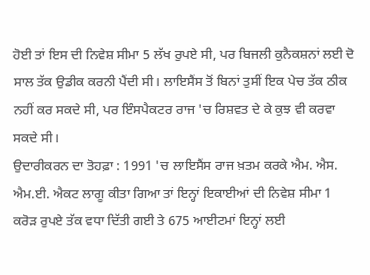ਹੋਈ ਤਾਂ ਇਸ ਦੀ ਨਿਵੇਸ਼ ਸੀਮਾ 5 ਲੱਖ ਰੁਪਏ ਸੀ, ਪਰ ਬਿਜਲੀ ਕੁਨੈਕਸ਼ਨਾਂ ਲਈ ਦੋ ਸਾਲ ਤੱਕ ਉਡੀਕ ਕਰਨੀ ਪੈਂਦੀ ਸੀ। ਲਾਇਸੈਂਸ ਤੋਂ ਬਿਨਾਂ ਤੁਸੀਂ ਇਕ ਪੇਚ ਤੱਕ ਠੀਕ ਨਹੀਂ ਕਰ ਸਕਦੇ ਸੀ, ਪਰ ਇੰਸਪੈਕਟਰ ਰਾਜ 'ਚ ਰਿਸ਼ਵਤ ਦੇ ਕੇ ਕੁਝ ਵੀ ਕਰਵਾ ਸਕਦੇ ਸੀ।
ਉਦਾਰੀਕਰਨ ਦਾ ਤੋਹਫ਼ਾ : 1991 'ਚ ਲਾਇਸੈਂਸ ਰਾਜ ਖ਼ਤਮ ਕਰਕੇ ਐਮ. ਐਸ. ਐਮ.ਈ. ਐਕਟ ਲਾਗੂ ਕੀਤਾ ਗਿਆ ਤਾਂ ਇਨ੍ਹਾਂ ਇਕਾਈਆਂ ਦੀ ਨਿਵੇਸ਼ ਸੀਮਾ 1 ਕਰੋੜ ਰੁਪਏ ਤੱਕ ਵਧਾ ਦਿੱਤੀ ਗਈ ਤੇ 675 ਆਈਟਮਾਂ ਇਨ੍ਹਾਂ ਲਈ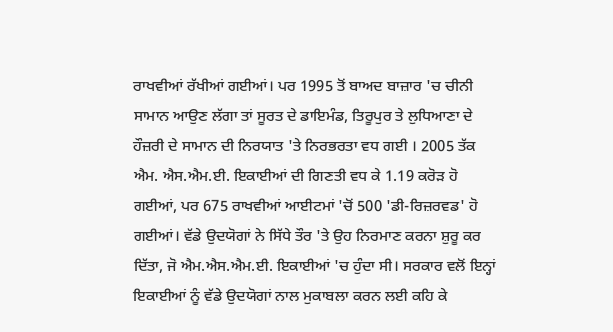ਰਾਖਵੀਆਂ ਰੱਖੀਆਂ ਗਈਆਂ। ਪਰ 1995 ਤੋਂ ਬਾਅਦ ਬਾਜ਼ਾਰ 'ਚ ਚੀਨੀ ਸਾਮਾਨ ਆਉਣ ਲੱਗਾ ਤਾਂ ਸੂਰਤ ਦੇ ਡਾਇਮੰਡ, ਤਿਰੂਪੁਰ ਤੇ ਲੁਧਿਆਣਾ ਦੇ ਹੌਜ਼ਰੀ ਦੇ ਸਾਮਾਨ ਦੀ ਨਿਰਯਾਤ 'ਤੇ ਨਿਰਭਰਤਾ ਵਧ ਗਈ । 2005 ਤੱਕ ਐਮ. ਐਸ.ਐਮ.ਈ. ਇਕਾਈਆਂ ਦੀ ਗਿਣਤੀ ਵਧ ਕੇ 1.19 ਕਰੋੜ ਹੋ ਗਈਆਂ, ਪਰ 675 ਰਾਖਵੀਆਂ ਆਈਟਮਾਂ 'ਚੋਂ 500 'ਡੀ-ਰਿਜ਼ਰਵਡ' ਹੋ ਗਈਆਂ। ਵੱਡੇ ਉਦਯੋਗਾਂ ਨੇ ਸਿੱਧੇ ਤੌਰ 'ਤੇ ਉਹ ਨਿਰਮਾਣ ਕਰਨਾ ਸ਼ੁਰੂ ਕਰ ਦਿੱਤਾ, ਜੋ ਐਮ.ਐਸ.ਐਮ.ਈ. ਇਕਾਈਆਂ 'ਚ ਹੁੰਦਾ ਸੀ। ਸਰਕਾਰ ਵਲੋਂ ਇਨ੍ਹਾਂ ਇਕਾਈਆਂ ਨੂੰ ਵੱਡੇ ਉਦਯੋਗਾਂ ਨਾਲ ਮੁਕਾਬਲਾ ਕਰਨ ਲਈ ਕਹਿ ਕੇ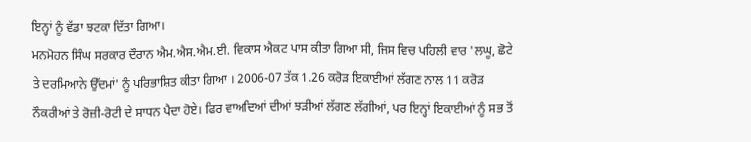ਇਨ੍ਹਾਂ ਨੂੰ ਵੱਡਾ ਝਟਕਾ ਦਿੱਤਾ ਗਿਆ।
ਮਨਮੋਹਨ ਸਿੰਘ ਸਰਕਾਰ ਦੌਰਾਨ ਐਮ.ਐਸ.ਐਮ.ਈ. ਵਿਕਾਸ ਐਕਟ ਪਾਸ ਕੀਤਾ ਗਿਆ ਸੀ, ਜਿਸ ਵਿਚ ਪਹਿਲੀ ਵਾਰ 'ਲਘੂ, ਛੋਟੇ ਤੇ ਦਰਮਿਆਨੇ ਉੱਦਮਾਂ' ਨੂੰ ਪਰਿਭਾਸ਼ਿਤ ਕੀਤਾ ਗਿਆ । 2006-07 ਤੱਕ 1.26 ਕਰੋੜ ਇਕਾਈਆਂ ਲੱਗਣ ਨਾਲ 11 ਕਰੋੜ ਨੌਕਰੀਆਂ ਤੇ ਰੋਜ਼ੀ-ਰੋਟੀ ਦੇ ਸਾਧਨ ਪੈਦਾ ਹੋਏ। ਫਿਰ ਵਾਅਦਿਆਂ ਦੀਆਂ ਝੜੀਆਂ ਲੱਗਣ ਲੱਗੀਆਂ, ਪਰ ਇਨ੍ਹਾਂ ਇਕਾਈਆਂ ਨੂੰ ਸਭ ਤੋਂ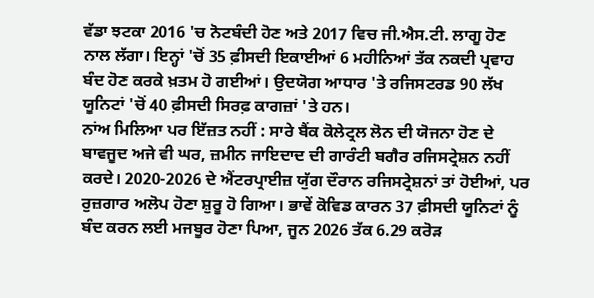ਵੱਡਾ ਝਟਕਾ 2016 'ਚ ਨੋਟਬੰਦੀ ਹੋਣ ਅਤੇ 2017 ਵਿਚ ਜੀ.ਐਸ.ਟੀ. ਲਾਗੂ ਹੋਣ ਨਾਲ ਲੱਗਾ। ਇਨ੍ਹਾਂ 'ਚੋਂ 35 ਫ਼ੀਸਦੀ ਇਕਾਈਆਂ 6 ਮਹੀਨਿਆਂ ਤੱਕ ਨਕਦੀ ਪ੍ਰਵਾਹ ਬੰਦ ਹੋਣ ਕਰਕੇ ਖ਼ਤਮ ਹੋ ਗਈਆਂ। ਉਦਯੋਗ ਆਧਾਰ 'ਤੇ ਰਜਿਸਟਰਡ 90 ਲੱਖ ਯੂਨਿਟਾਂ 'ਚੋਂ 40 ਫ਼ੀਸਦੀ ਸਿਰਫ਼ ਕਾਗਜ਼ਾਂ 'ਤੇ ਹਨ।
ਨਾਂਅ ਮਿਲਿਆ ਪਰ ਇੱਜ਼ਤ ਨਹੀਂ : ਸਾਰੇ ਬੈਂਕ ਕੋਲੇਟ੍ਰਲ ਲੋਨ ਦੀ ਯੋਜਨਾ ਹੋਣ ਦੇ ਬਾਵਜੂਦ ਅਜੇ ਵੀ ਘਰ, ਜ਼ਮੀਨ ਜਾਇਦਾਦ ਦੀ ਗਾਰੰਟੀ ਬਗੈਰ ਰਜਿਸਟ੍ਰੇਸ਼ਨ ਨਹੀਂ ਕਰਦੇ। 2020-2026 ਦੇ ਐਂਟਰਪ੍ਰਾਈਜ਼ ਯੁੱਗ ਦੌਰਾਨ ਰਜਿਸਟ੍ਰੇਸ਼ਨਾਂ ਤਾਂ ਹੋਈਆਂ, ਪਰ ਰੁਜ਼ਗਾਰ ਅਲੋਪ ਹੋਣਾ ਸ਼ੁਰੂ ਹੋ ਗਿਆ। ਭਾਵੇਂ ਕੋਵਿਡ ਕਾਰਨ 37 ਫ਼ੀਸਦੀ ਯੂਨਿਟਾਂ ਨੂੰ ਬੰਦ ਕਰਨ ਲਈ ਮਜਬੂਰ ਹੋਣਾ ਪਿਆ, ਜੂਨ 2026 ਤੱਕ 6.29 ਕਰੋੜ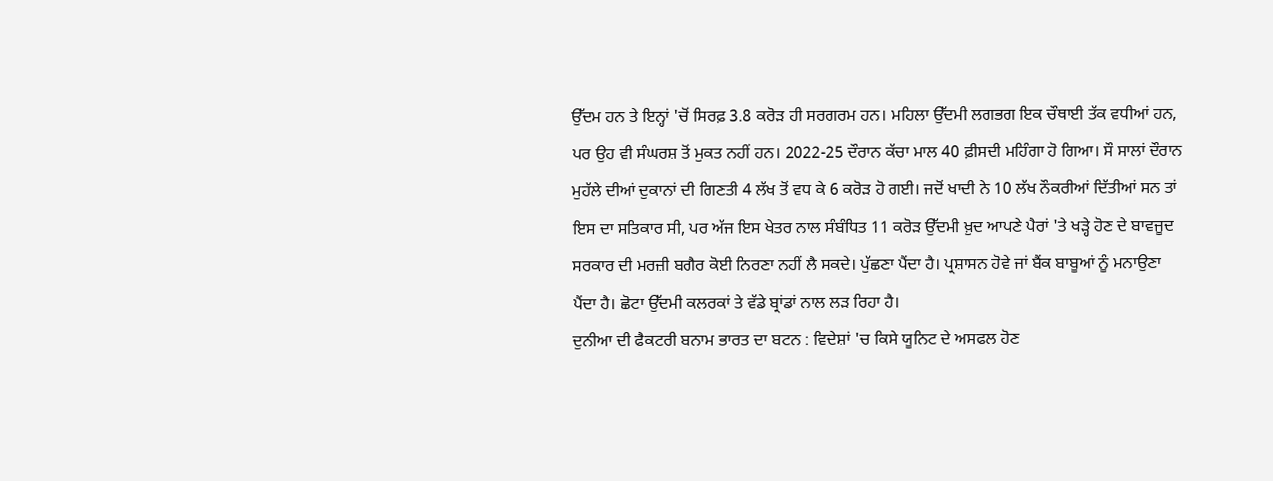ਉੱਦਮ ਹਨ ਤੇ ਇਨ੍ਹਾਂ 'ਚੋਂ ਸਿਰਫ਼ 3.8 ਕਰੋੜ ਹੀ ਸਰਗਰਮ ਹਨ। ਮਹਿਲਾ ਉੱਦਮੀ ਲਗਭਗ ਇਕ ਚੌਥਾਈ ਤੱਕ ਵਧੀਆਂ ਹਨ, ਪਰ ਉਹ ਵੀ ਸੰਘਰਸ਼ ਤੋਂ ਮੁਕਤ ਨਹੀਂ ਹਨ। 2022-25 ਦੌਰਾਨ ਕੱਚਾ ਮਾਲ 40 ਫ਼ੀਸਦੀ ਮਹਿੰਗਾ ਹੋ ਗਿਆ। ਸੌ ਸਾਲਾਂ ਦੌਰਾਨ ਮੁਹੱਲੇ ਦੀਆਂ ਦੁਕਾਨਾਂ ਦੀ ਗਿਣਤੀ 4 ਲੱਖ ਤੋਂ ਵਧ ਕੇ 6 ਕਰੋੜ ਹੋ ਗਈ। ਜਦੋਂ ਖਾਦੀ ਨੇ 10 ਲੱਖ ਨੌਕਰੀਆਂ ਦਿੱਤੀਆਂ ਸਨ ਤਾਂ ਇਸ ਦਾ ਸਤਿਕਾਰ ਸੀ, ਪਰ ਅੱਜ ਇਸ ਖੇਤਰ ਨਾਲ ਸੰਬੰਧਿਤ 11 ਕਰੋੜ ਉੱਦਮੀ ਖ਼ੁਦ ਆਪਣੇ ਪੈਰਾਂ 'ਤੇ ਖੜ੍ਹੇ ਹੋਣ ਦੇ ਬਾਵਜੂਦ ਸਰਕਾਰ ਦੀ ਮਰਜ਼ੀ ਬਗੈਰ ਕੋਈ ਨਿਰਣਾ ਨਹੀਂ ਲੈ ਸਕਦੇ। ਪੁੱਛਣਾ ਪੈਂਦਾ ਹੈ। ਪ੍ਰਸ਼ਾਸਨ ਹੋਵੇ ਜਾਂ ਬੈਂਕ ਬਾਬੂਆਂ ਨੂੰ ਮਨਾਉਣਾ ਪੈਂਦਾ ਹੈ। ਛੋਟਾ ਉੱਦਮੀ ਕਲਰਕਾਂ ਤੇ ਵੱਡੇ ਬ੍ਰਾਂਡਾਂ ਨਾਲ ਲੜ ਰਿਹਾ ਹੈ।
ਦੁਨੀਆ ਦੀ ਫੈਕਟਰੀ ਬਨਾਮ ਭਾਰਤ ਦਾ ਬਟਨ : ਵਿਦੇਸ਼ਾਂ 'ਚ ਕਿਸੇ ਯੂਨਿਟ ਦੇ ਅਸਫਲ ਹੋਣ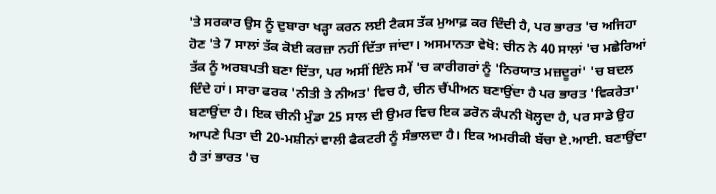'ਤੇ ਸਰਕਾਰ ਉਸ ਨੂੰ ਦੁਬਾਰਾ ਖੜ੍ਹਾ ਕਰਨ ਲਈ ਟੈਕਸ ਤੱਕ ਮੁਆਫ਼ ਕਰ ਦਿੰਦੀ ਹੈ, ਪਰ ਭਾਰਤ 'ਚ ਅਜਿਹਾ ਹੋਣ 'ਤੇ 7 ਸਾਲਾਂ ਤੱਕ ਕੋਈ ਕਰਜ਼ਾ ਨਹੀਂ ਦਿੱਤਾ ਜਾਂਦਾ। ਅਸਮਾਨਤਾ ਵੇਖੋ: ਚੀਨ ਨੇ 40 ਸਾਲਾਂ 'ਚ ਮਛੇਰਿਆਂ ਤੱਕ ਨੂੰ ਅਰਬਪਤੀ ਬਣਾ ਦਿੱਤਾ, ਪਰ ਅਸੀਂ ਇੰਨੇ ਸਮੇਂ 'ਚ ਕਾਰੀਗਰਾਂ ਨੂੰ 'ਨਿਰਯਾਤ ਮਜ਼ਦੂਰਾਂ' 'ਚ ਬਦਲ ਦਿੰਦੇ ਹਾਂ। ਸਾਰਾ ਫਰਕ 'ਨੀਤੀ ਤੇ ਨੀਅਤ' ਵਿਚ ਹੈ, ਚੀਨ ਚੈਂਪੀਅਨ ਬਣਾਉਂਦਾ ਹੈ ਪਰ ਭਾਰਤ 'ਵਿਕਰੇਤਾ' ਬਣਾਉਂਦਾ ਹੈ। ਇਕ ਚੀਨੀ ਮੁੰਡਾ 25 ਸਾਲ ਦੀ ਉਮਰ ਵਿਚ ਇਕ ਡਰੋਨ ਕੰਪਨੀ ਖੋਲ੍ਹਦਾ ਹੈ, ਪਰ ਸਾਡੇ ਉਹ ਆਪਣੇ ਪਿਤਾ ਦੀ 20-ਮਸ਼ੀਨਾਂ ਵਾਲੀ ਫੈਕਟਰੀ ਨੂੰ ਸੰਭਾਲਦਾ ਹੈ। ਇਕ ਅਮਰੀਕੀ ਬੱਚਾ ਏ.ਆਈ. ਬਣਾਉਂਦਾ ਹੈ ਤਾਂ ਭਾਰਤ 'ਚ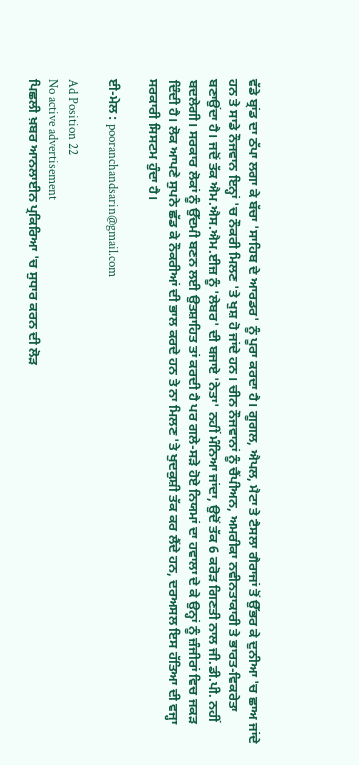ਵੱਡੇ ਬ੍ਰਾਂਡ ਦਾ ਠੱਪਾ ਲਗਾ ਕੇ ਬੱਚਾ 'ਸਾਹਿਬ ਦੇ ਆਰਡਰ' ਨੂੰ ਪੂਰਾ ਕਰਦਾ ਹੈ। ਗੂਗਲ, ਐਪਲ, ਮੈਟਾ ਤੇ ਟੈਸਲਾ ਗੈਰਾਜਾਂ ਤੋਂ ਉੱਭਰ ਕੇ ਦੁਨੀਆ 'ਚ ਛਾਅ ਜਾਂਦੇ ਹਨ ਤੇ ਸਾਡੇ ਨੌਜਵਾਨ ਇਨ੍ਹਾਂ 'ਚ ਨੌਕਰੀ ਮਿਲਣ 'ਤੇ ਖੁਸ਼ ਹੋ ਜਾਂਦੇ ਹਨ। ਚੀਨ ਨੌਜਵਾਨਾਂ ਨੂੰ ਚੈਂਪੀਅਨ, ਅਮਰੀਕਾ ਨਵੀਨਤਾਕਾਰੀ ਤੇ ਭਾਰਤ-ਵਿਕਰੇਤਾ ਬਣਾਉਂਦਾ ਹੈ। ਜਦੋਂ ਤੱਕ ਐਮ.ਐਸ.ਐਮ.ਈਜ਼ ਨੂੰ 'ਲੇਬਰ' ਦੀ ਬਜਾਏ 'ਨੇਤਾ' ਨਹੀਂ ਮੰਨਿਆ ਜਾਂਦਾ, ਉਦੋਂ ਤੱਕ 6 ਕਰੋੜ ਗਿਣਤੀ ਨਾਲ ਜੀ.ਡੀ.ਪੀ. ਨਹੀਂ ਬਦਲੇਗੀ। ਸਰਕਾਰ ਲੋਕਾਂ ਨੂੰ ਉੱਦਮੀ ਬਣਨ ਲਈ ਉਤਸ਼ਾਹਿਤ ਤਾਂ ਕਰਦੀ ਹੈ ਪਰ ਗਲੇ-ਸੜੇ ਹੋਏ ਨਿਯਮਾਂ ਦਾ ਹਵਾਲਾ ਦੇ ਕੇ ਉਨ੍ਹਾਂ ਨੂੰ ਜ਼ੰਜੀਰਾਂ ਵਿਚ ਜਕੜ ਦਿੰਦੀ ਹੈ। ਲੋਕ ਆਪਣੇ ਸੁਪਨੇ ਛੱਡ ਕੇ ਨੌਕਰੀਆਂ ਦੀ ਭਾਲ ਕਰਦੇ ਹਨ ਤੇ ਨਾ ਮਿਲਣ 'ਤੇ ਖੁਦਕੁਸ਼ੀ ਤੱਕ ਕਰ ਲੈਂਦੇ ਹਨ, ਦਰਅਸਲ ਇਸ ਹੱਤਿਆ ਦੀ ਵਜ੍ਹਾ ਸਰਕਾਰੀ ਸਿਸਟਮ ਹੁੰਦਾ ਹੈ।

ਈ-ਮੇਲ : pooranchandsarin@gmail.com

Ad Position 22
No active advertisement
ਪਿਛਲੀ ਖ਼ਬਰ ਆਨਲਾਈਨ ਪ੍ਰਕਿਰਿਆ 'ਚ ਸੁਧਾਰ ਕਰਨ ਦੀ ਲੋੜ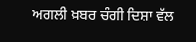ਅਗਲੀ ਖ਼ਬਰ ਚੰਗੀ ਦਿਸ਼ਾ ਵੱਲ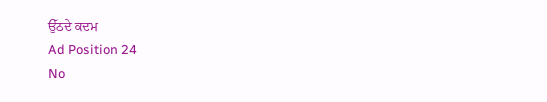ਉੱਠਦੇ ਕਦਮ
Ad Position 24
No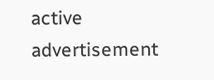active advertisement